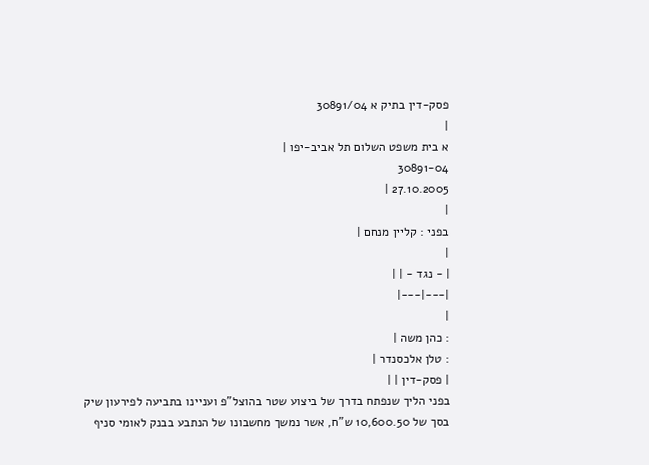פסק-דין בתיק א 30891/04
|
א בית משפט השלום תל אביב-יפו |
30891-04
27.10.2005 |
|
בפני : קליין מנחם |
|
| - נגד - | |
|---|---|
|
: כהן משה |
: טלן אלכסנדר |
| פסק-דין | |
בפני הליך שנפתח בדרך של ביצוע שטר בהוצל"פ ועניינו בתביעה לפירעון שיק בסך של 10,600.50 ש"ח, אשר נמשך מחשבונו של הנתבע בבנק לאומי סניף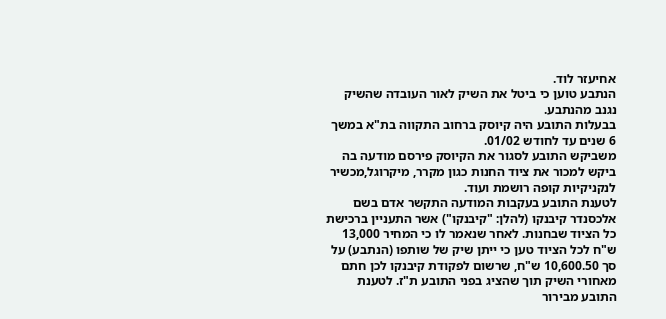אחיעזר לוד.
הנתבע טוען כי ביטל את השיק לאור העובדה שהשיק נגנב מהנתבע.
בבעלות התובע היה קיוסק ברחוב התקווה בת"א במשך 6 שנים עד לחודש 01/02.
משביקש התובע לסגור את הקיוסק פירסם מודעה בה ביקש למכור את ציוד החנות כגון מקרר, מיקרוגל,מכשיר לנקניקיות קופה רושמת ועוד.
לטענת התובע בעקבות המודעה התקשר אדם בשם אלכסנדר קיבנקו (להלן: "קיבנקו") אשר התעניין ברכישת כל הציוד שבחנות. לאחר שנאמר לו כי המחיר 13,000 ש"ח לכל הציוד טען כי ייתן שיק של שותפו (הנתבע) על סך 10,600.50 ש"ח, שרשום לפקודת קיבנקו לכן חתם מאחורי השיק תוך שהציג בפני התובע ת"ז. לטענת התובע מבירור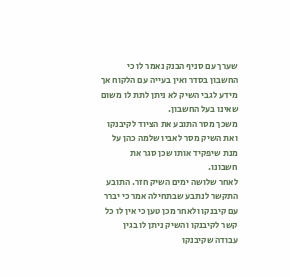שערך עם סניף הבנק נאמר לו כי החשבון בסדר ואין בעייה עם הלקוח אך מידע לגבי השיק לא ניתן לתת לו משום שאינו בעל החשבון.
משכך מסר התובע את הציוד לקיבנקו ואת השיק מסר לאביו שלמה כהן על מנת שיפקיד אותו שכן סגר את חשבונו.
לאחר שלושה ימים השיק חזר. התובע התקשר לנתבע שבתחילה אמר כי יברר עם קיבנקו ולאחר מכן טען כי אין לו כל קשר לקיבנקו והשיק ניתן לו בגין עבודה שקיבנקו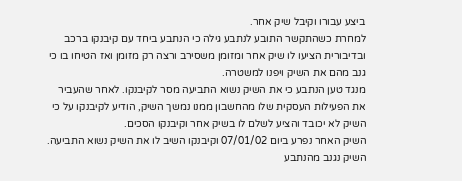ביצע עבורו וקיבל שיק אחר.
למחרת כשהתקשר התובע לנתבע גילה כי הנתבע ביחד עם קיבנקו ברכב ובדיבורית הציעו לו שיק אחר ומזומן משסירב ורצה רק מזומן ואז הטיחו בו כי גנב מהם את השיק ויפנו למשטרה.
מנגד טען הנתבע כי את השיק נשוא התביעה מסר לקיבנקו. לאחר שהעביר את הפעילות העסקית שלו מהחשבון ממנו נמשך השיק, הודיע לקיבנקו על כי השיק לא יכובד והציע לשלם לו בשיק אחר וקיבנקו הסכים.
השיק האחר נפרע ביום 07/01/02 וקיבנקו השיב לו את השיק נשוא התביעה. השיק נגנב מהנתבע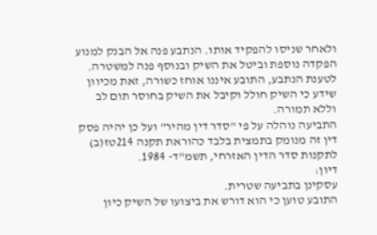ולאחר שניסו להפקיד אותו. הנתבע פנה אל הבנק למנוע הפקדה נוספת וביטל את השיק ובנוסף פנה למשטרה. לטענת הנתבע, התובע איננו אוחז כשורה, זאת מכיוון שידע כי השיק חולל וקיבל את השיק בחוסר תום לב וללא תמורה.
התביעה נוהלה על פי "סדר דין מהיר" ועל כן יהיה פסק דין זה מנומק בתמצית בלבד כהוראת תקנה 214טז(ב) לתקנות סדר הדין האזרחי, תשמ"ד- 1984.
דיון:
עסקינן בתביעה שטרית.
התובע טוען כי הוא דורש את ביצועו של השיק כיון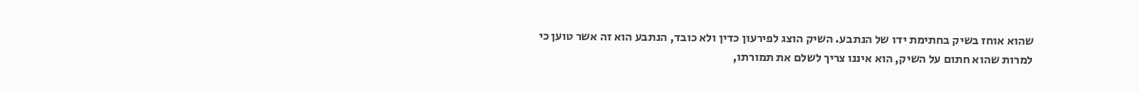שהוא אוחז בשיק בחתימת ידו של הנתבע. השיק הוצג לפירעון כדין ולא כובד, הנתבע הוא זה אשר טוען כי למרות שהוא חתום על השיק, הוא איננו צריך לשלם את תמורתו,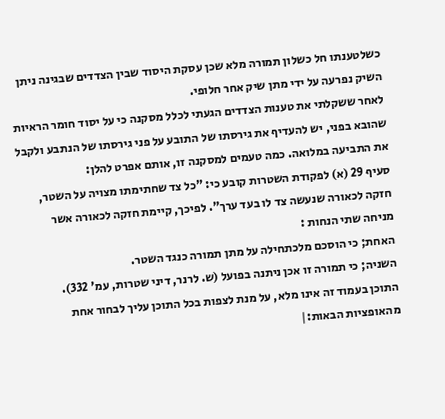כשלטענתו חל כשלון תמורה מלא שכן עסקת היסוד שבין הצדדים שבגינה ניתן השיק נפרעה על ידי מתן שיק אחר חלופי.
לאחר ששקלתי את טענות הצדדים הגעתי לכלל מסקנה כי על יסוד חומר הראיות שהובא בפני, יש להעדיף את גירסתו של התובע על פני גירסתו של הנתבע ולקבל את התביעה במלואה. כמה טעמים למסקנה זו, אותם אפרט להלן:
סעיף 29 (א) לפקודת השטרות קובע כי: "כל צד שחתימתו מצויה על השטר, חזקה לכאורה שנעשה צד לו בעד ערך". לפיכך, קיימת חזקה לכאורה אשר מניחה שתי הנחות :
האחת; כי הוסכם מלכתחילה על מתן תמורה כנגד השטר.
השניה; כי תמורה זו אכן ניתנה בפועל (ש. לרנר, דיני שטרות, עמ' 332).
התוכן בעמוד זה אינו מלא, על מנת לצפות בכל התוכן עליך לבחור אחת מהאופציות הבאות:|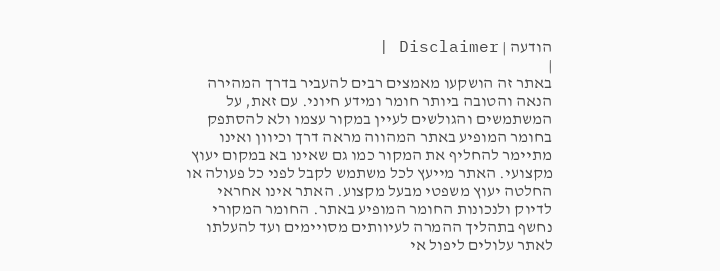הודעה | Disclaimer |
|
באתר זה הושקעו מאמצים רבים להעביר בדרך המהירה הנאה והטובה ביותר חומר ומידע חיוני. עם זאת, על המשתמשים והגולשים לעיין במקור עצמו ולא להסתפק בחומר המופיע באתר המהווה מראה דרך וכיוון ואינו מתיימר להחליף את המקור כמו גם שאינו בא במקום יעוץ מקצועי. האתר מייעץ לכל משתמש לקבל לפני כל פעולה או החלטה יעוץ משפטי מבעל מקצוע. האתר אינו אחראי לדיוק ולנכונות החומר המופיע באתר. החומר המקורי נחשף בתהליך ההמרה לעיוותים מסויימים ועד להעלתו לאתר עלולים ליפול אי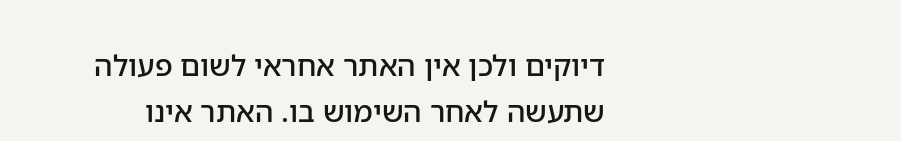דיוקים ולכן אין האתר אחראי לשום פעולה שתעשה לאחר השימוש בו. האתר אינו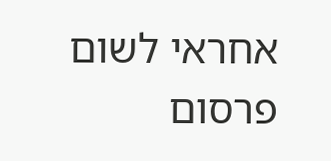אחראי לשום פרסום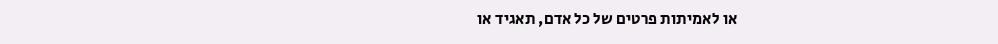או לאמיתות פרטים של כל אדם, תאגיד או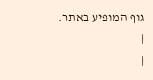גוף המופיע באתר. |
|